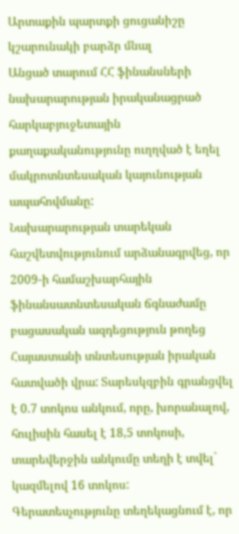Արտաքին պարտքի ցուցանիշը կշարունակի բարձր մնալ
Անցած տարում ՀՀ ֆինանսների նախարարության իրականացրած հարկաբյուջետային քաղաքականությունը ուղղված է եղել մակրոտնտեսական կայունության ապահովմանը:
Նախարարության տարեկան հաշվետվությունում արձանագրվեց, որ 2009-ի համաշխարհային ֆինանսատնտեսական ճգնաժամը բացասական ազդեցություն թողեց Հայաստանի տնտեսության իրական հատվածի վրա: Տարեսկզբին գրանցվել է 0.7 տոկոս անկում, որը, խորանալով, հուլիսին հասել է 18,5 տոկոսի, տարեվերջին անկումը տեղի է տվել` կազմելով 16 տոկոս:
Գերատեսչությունը տեղեկացնում է, որ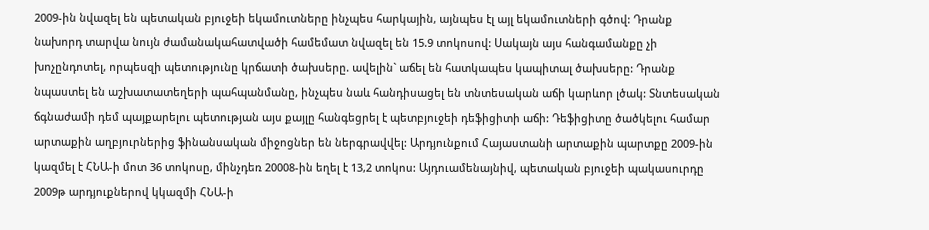2009-ին նվազել են պետական բյուջեի եկամուտները ինչպես հարկային, այնպես էլ այլ եկամուտների գծով: Դրանք նախորդ տարվա նույն ժամանակահատվածի համեմատ նվազել են 15.9 տոկոսով: Սակայն այս հանգամանքը չի խոչընդոտել, որպեսզի պետությունը կրճատի ծախսերը. ավելին` աճել են հատկապես կապիտալ ծախսերը: Դրանք նպաստել են աշխատատեղերի պահպանմանը, ինչպես նաև հանդիսացել են տնտեսական աճի կարևոր լծակ: Տնտեսական ճգնաժամի դեմ պայքարելու պետության այս քայլը հանգեցրել է պետբյուջեի դեֆիցիտի աճի: Դեֆիցիտը ծածկելու համար արտաքին աղբյուրներից ֆինանսական միջոցներ են ներգրավվել: Արդյունքում Հայաստանի արտաքին պարտքը 2009-ին կազմել է ՀՆԱ-ի մոտ 36 տոկոսը, մինչդեռ 20008-ին եղել է 13,2 տոկոս: Այդուամենայնիվ, պետական բյուջեի պակասուրդը 2009թ արդյուքներով կկազմի ՀՆԱ-ի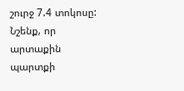շուրջ 7.4 տոկոսը:
Նշենք, որ արտաքին պարտքի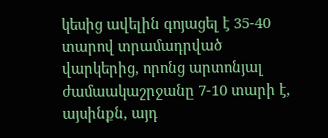կեսից ավելին գոյացել է 35-40 տարով տրամադրված վարկերից, որոնց արտոնյալ ժամաակաշրջանը 7-10 տարի է, այսինքն, այդ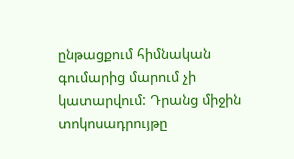ընթացքում հիմնական գումարից մարում չի կատարվում: Դրանց միջին տոկոսադրույթը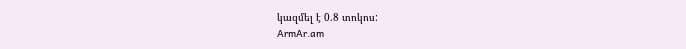կազմել է 0.8 տոկոս:
ArmAr.am